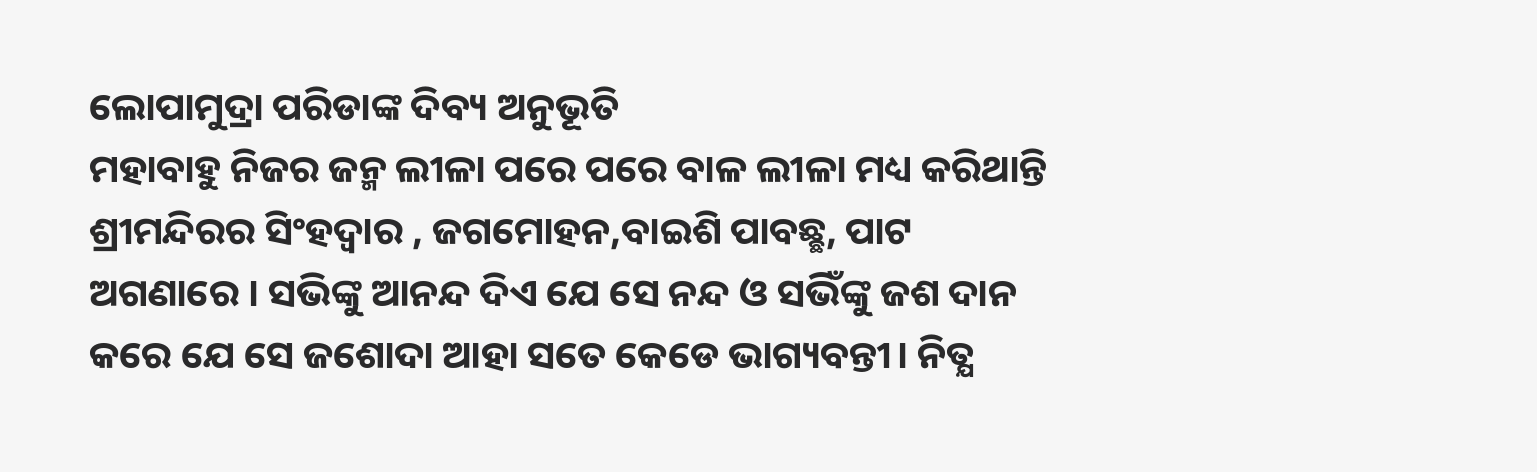ଲୋପାମୁଦ୍ରା ପରିଡାଙ୍କ ଦିବ୍ୟ ଅନୁଭୂତି
ମହାବାହୁ ନିଜର ଜନ୍ମ ଲୀଳା ପରେ ପରେ ବାଳ ଲୀଳା ମଧ୍ୟ କରିଥାନ୍ତି ଶ୍ରୀମନ୍ଦିରର ସିଂହଦ୍ବାର , ଜଗମୋହନ,ବାଇଶି ପାବଛ୍ଛ, ପାଟ ଅଗଣାରେ । ସଭିଙ୍କୁ ଆନନ୍ଦ ଦିଏ ଯେ ସେ ନନ୍ଦ ଓ ସଭିଁଙ୍କୁ ଜଶ ଦାନ କରେ ଯେ ସେ ଜଶୋଦା ଆହା ସତେ କେଡେ ଭାଗ୍ୟବନ୍ତୀ। ନିତ୍ଯ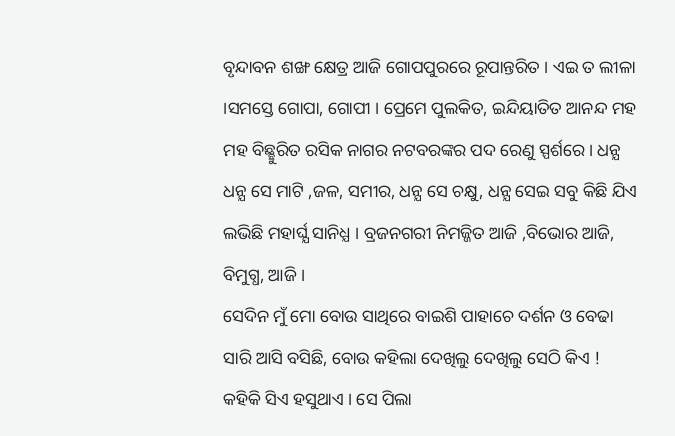ବୃନ୍ଦାବନ ଶଙ୍ଖ କ୍ଷେତ୍ର ଆଜି ଗୋପପୁରରେ ରୂପାନ୍ତରିତ । ଏଇ ତ ଲୀଳା ।ସମସ୍ତେ ଗୋପା, ଗୋପୀ । ପ୍ରେମେ ପୁଲକିତ, ଇନ୍ଦିୟାତିତ ଆନନ୍ଦ ମହ ମହ ବିଛ୍ଛୁରିତ ରସିକ ନାଗର ନଟବରଙ୍କର ପଦ ରେଣୁ ସ୍ପର୍ଶରେ । ଧନ୍ଯ ଧନ୍ଯ ସେ ମାଟି ,ଜଳ, ସମୀର, ଧନ୍ଯ ସେ ଚକ୍ଷୁ, ଧନ୍ଯ ସେଇ ସବୁ କିଛି ଯିଏ ଲଭିଛି ମହାର୍ଘ୍ଯ ସାନିଧ୍ଯ । ବ୍ରଜନଗରୀ ନିମଜ୍ଜିତ ଆଜି ,ବିଭୋର ଆଜି, ବିମୁଗ୍ଧ, ଆଜି ।
ସେଦିନ ମୁଁ ମୋ ବୋଉ ସାଥିରେ ବାଇଶି ପାହାଚେ ଦର୍ଶନ ଓ ବେଢା ସାରି ଆସି ବସିଛି, ବୋଉ କହିଲା ଦେଖିଲୁ ଦେଖିଲୁ ସେଠି କିଏ ! କହିକି ସିଏ ହସୁଥାଏ । ସେ ପିଲା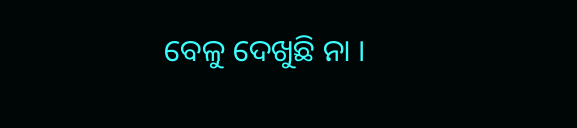ବେଳୁ ଦେଖୁଛି ନା ।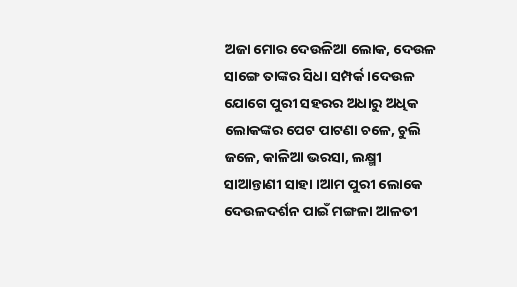ଅଜା ମୋର ଦେଉଳିଆ ଲୋକ, ଦେଉଳ ସାଙ୍ଗେ ତାଙ୍କର ସିଧା ସମ୍ପର୍କ ।ଦେଉଳ ଯୋଗେ ପୁରୀ ସହରର ଅଧାରୁ ଅଧିକ ଲୋକଙ୍କର ପେଟ ପାଟଣା ଚଳେ, ଚୁଲି ଜଳେ, କାଳିଆ ଭରସା, ଲକ୍ଷ୍ମୀ ସାଆନ୍ତାଣୀ ସାହା ।ଆମ ପୁରୀ ଲୋକେ ଦେଉଳଦର୍ଶନ ପାଇଁ ମଙ୍ଗଳା ଆଳତୀ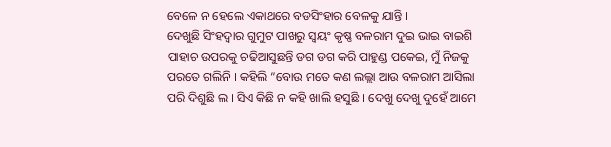ବେଳେ ନ ହେଲେ ଏକାଥରେ ବଡସିଂହାର ବେଳକୁ ଯାନ୍ତି ।
ଦେଖୁଛି ସିଂହଦ୍ବାର ଗୁମୁଟ ପାଖରୁ ସ୍ବୟଂ କୃଷ୍ଣ ବଳରାମ ଦୁଇ ଭାଇ ବାଇଶି ପାହାଚ ଉପରକୁ ଚଢିଆସୁଛନ୍ତି ଡଗ ଡଗ କରି ପାହୁଣ୍ଡ ପକେଇ, ମୁଁ ନିଜକୁ ପରତେ ଗଲିନି । କହିଲି “ବୋଉ ମତେ କଣ ଲଲ୍ଲା ଆଉ ବଳରାମ ଆସିଲା ପରି ଦିଶୁଛି ଲ । ସିଏ କିଛି ନ କହି ଖାଲି ହସୁଛି । ଦେଖୁ ଦେଖୁ ଦୁହେଁ ଆମେ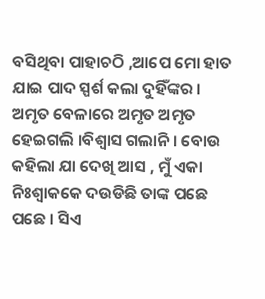ବସିଥିବା ପାହାଚଠି ,ଆପେ ମୋ ହାତ ଯାଇ ପାଦ ସ୍ପର୍ଶ କଲା ଦୁହିଁଙ୍କର । ଅମୃତ ବେଳାରେ ଅମୃତ ଅମୃତ ହେଇଗଲି ।ବିଶ୍ବାସ ଗଲାନି । ବୋଉ କହିଲା ଯା ଦେଖି ଆସ , ମୁଁ ଏକା ନିଃଶ୍ବାକକେ ଦଉଡିଛି ତାଙ୍କ ପଛେ ପଛେ । ସିଏ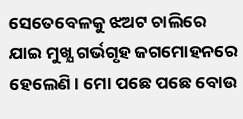ସେତେବେଳକୁ ଝଅଟ ଚାଲିରେ ଯାଇ ମୁଖ୍ଯ ଗର୍ଭଗୃହ ଜଗମୋହନରେ ହେଲେଣି । ମୋ ପଛେ ପଛେ ବୋଉ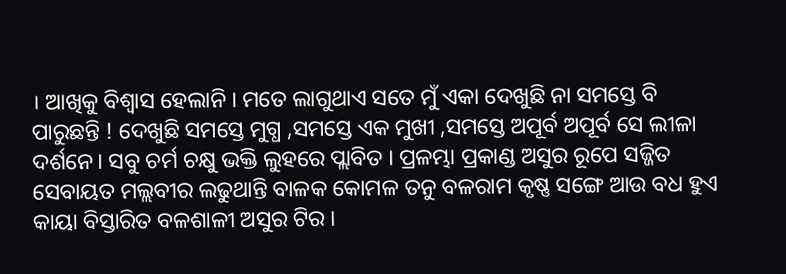। ଆଖିକୁ ବିଶ୍ବାସ ହେଲାନି । ମତେ ଲାଗୁଥାଏ ସତେ ମୁଁ ଏକା ଦେଖୁଛି ନା ସମସ୍ତେ ବି ପାରୁଛନ୍ତି ! ଦେଖୁଛି ସମସ୍ତେ ମୁଗ୍ଧ ,ସମସ୍ତେ ଏକ ମୁଖୀ ,ସମସ୍ତେ ଅପୂର୍ବ ଅପୂର୍ବ ସେ ଲୀଳା ଦର୍ଶନେ। ସବୁ ଚର୍ମ ଚକ୍ଷୁ ଭକ୍ତି ଲୁହରେ ପ୍ଲାବିତ । ପ୍ରଳମ୍ଭା ପ୍ରକାଣ୍ଡ ଅସୁର ରୂପେ ସଜ୍ଜିତ ସେବାୟତ ମଲ୍ଲବୀର ଲଢୁଥାନ୍ତି ବାଳକ କୋମଳ ତନୁ ବଳରାମ କୃଷ୍ଣ ସଙ୍ଗେ ଆଉ ବଧ ହୁଏ କାୟା ବିସ୍ତାରିତ ବଳଶାଳୀ ଅସୁର ଟିର ।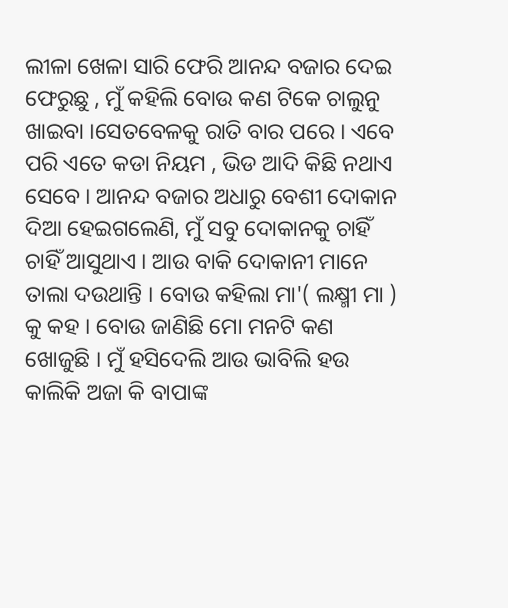ଲୀଳା ଖେଳା ସାରି ଫେରି ଆନନ୍ଦ ବଜାର ଦେଇ ଫେରୁଛୁ , ମୁଁ କହିଲି ବୋଉ କଣ ଟିକେ ଚାଲୁନୁ ଖାଇବା ।ସେତବେଳକୁ ରାତି ବାର ପରେ । ଏବେ ପରି ଏତେ କଡା ନିୟମ , ଭିଡ ଆଦି କିଛି ନଥାଏ ସେବେ । ଆନନ୍ଦ ବଜାର ଅଧାରୁ ବେଶୀ ଦୋକାନ ଦିଆ ହେଇଗଲେଣି, ମୁଁ ସବୁ ଦୋକାନକୁ ଚାହିଁ ଚାହିଁ ଆସୁଥାଏ । ଆଉ ବାକି ଦୋକାନୀ ମାନେ ତାଲା ଦଉଥାନ୍ତି । ବୋଉ କହିଲା ମା'( ଲକ୍ଷ୍ମୀ ମା ) କୁ କହ । ବୋଉ ଜାଣିଛି ମୋ ମନଟି କଣ ଖୋଜୁଛି । ମୁଁ ହସିଦେଲି ଆଉ ଭାବିଲି ହଉ କାଲିକି ଅଜା କି ବାପାଙ୍କ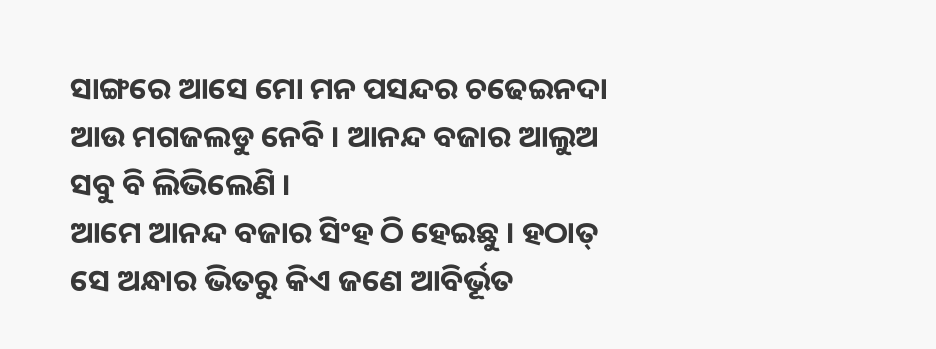ସାଙ୍ଗରେ ଆସେ ମୋ ମନ ପସନ୍ଦର ଚଢେଇନଦା ଆଉ ମଗଜଲଡୁ ନେବି । ଆନନ୍ଦ ବଜାର ଆଲୁଅ ସବୁ ବି ଲିଭିଲେଣି ।
ଆମେ ଆନନ୍ଦ ବଜାର ସିଂହ ଠି ହେଇଛୁ । ହଠାତ୍ ସେ ଅନ୍ଧାର ଭିତରୁ କିଏ ଜଣେ ଆବିର୍ଭୂତ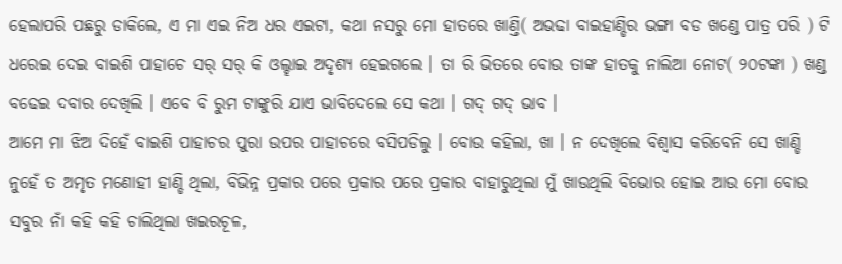ହେଲାପରି ପଛରୁ ଡାକିଲେ, ଏ ମା ଏଇ ନିଅ ଧର ଏଇଟା, କଥା ନସରୁ ମୋ ହାତରେ ଖାଣ୍ତି( ଅଭଢା ବାଇହାଣ୍ଡିର ଭଙ୍ଗା ବଡ ଖଣ୍ଡେ ପାତ୍ର ପରି ) ଟି ଧରେଇ ଦେଇ ବାଇଶି ପାହାଚେ ସର୍ ସର୍ କି ଓଲ୍ହାଇ ଅଦୃଶ୍ୟ ହେଇଗଲେ । ତା ରି ଭିତରେ ବୋଉ ତାଙ୍କ ହାତକୁ ନାଲିଆ ନୋଟ( ୨୦ଟଙ୍କା ) ଖଣ୍ଡ ବଢେଇ ଦବାର ଦେଖିଲି । ଏବେ ବି ରୁମ ଟାଙ୍କୁରି ଯାଏ ଭାବିଦେଲେ ସେ କଥା । ଗଦ୍ ଗଦ୍ ଭାବ ।
ଆମେ ମା ଝିଅ ଦିହେଁ ବାଇଶି ପାହାଚର ପୁରା ଉପର ପାହାଚରେ ବସିପଡିଲୁ । ବୋଉ କହିଲା, ଖା । ନ ଦେଖିଲେ ବିଶ୍ବାସ କରିବେନି ସେ ଖାଣ୍ଡି ନୁହେଁ ତ ଅମୃତ ମଣୋହୀ ହାଣ୍ଡି ଥିଲା, ବିଭିନ୍ନ ପ୍ରକାର ପରେ ପ୍ରକାର ପରେ ପ୍ରକାର ବାହାରୁଥିଲା ମୁଁ ଖାଉଥିଲି ବିଭୋର ହୋଇ ଆଉ ମୋ ବୋଉ ସବୁର ନାଁ କହି କହି ଚାଲିଥିଲା ଖଇରଚୂଳ,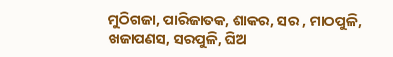ମୁଠିଗଜା, ପାରିଜାତକ, ଶାକର, ସର , ମାଠପୁଳି, ଖଜାପଣସ, ସରପୁଳି, ଘିଅ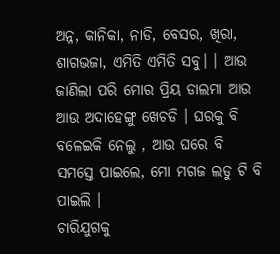ଅନ୍ନ, କାନିକା, ନାଡି, ବେସର, ଖିରା, ଶାଗଭଜା, ଏମିତି ଏମିତି ସବୁ। । ଆଉ ଜାଣିଲା ପରି ମୋର ପ୍ରିୟ ଡାଲମା ଆଉ ଆଉ ଅଦାହେଙ୍ଗୁ ଖେଚଡି । ଘରକୁ ବି ବଳେଇକି ନେଲୁ , ଆଉ ଘରେ ବି ସମସ୍ତେ ପାଇଲେ, ମୋ ମଗଜ ଲଡୁ ଟି ବି ପାଇଲି ।
ଚାରିଯୁଗକୁ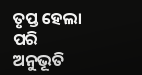ତୃପ୍ତ ହେଲା ପରି ଅନୁଭୂତି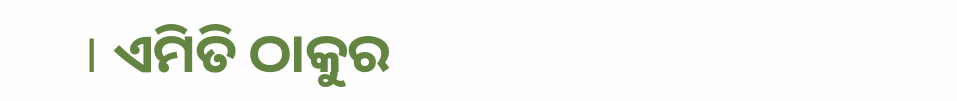। ଏମିତି ଠାକୁର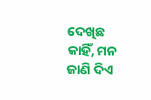ଦେଖିଛ କାହିଁ, ମନ ଜାଣି ଦିଏ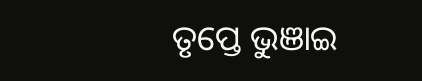ତୃପ୍ତେ ଭୁଞାଇ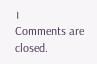।
Comments are closed.